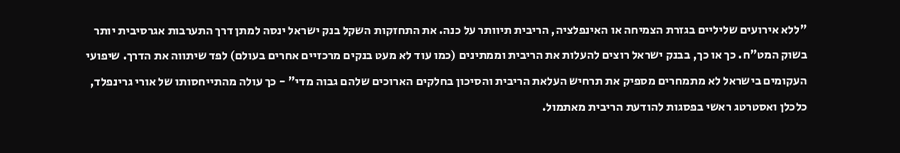"ללא אירועים שליליים בגזרת הצמיחה או האינפלציה, הריבית תיוותר על כנה. את התחזקות השקל בנק ישראל ינסה למתן דרך התערבות אגרסיבית יותר בשוק המט"ח. כך או כך, בבנק ישראל רוצים להעלות את הריבית וממתינים (כמו עוד לא מעט בנקים מרכזיים אחרים בעולם) לפד שיתווה את הדרך. שיפועי העקומים בישראל לא מתמחרים מספיק את תרחיש העלאת הריבית והסיכון בחלקים הארוכים שלהם גבוה מדי" - כך עולה מהתייחסותו של אורי גרינפלד, כלכלן ואסטרטג ראשי בפסגות להודעת הריבית מאתמול.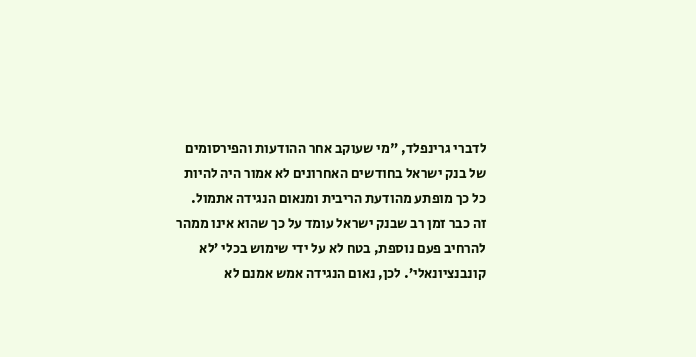לדברי גרינפלד, "מי שעוקב אחר ההודעות והפירסומים של בנק ישראל בחודשים האחרונים לא אמור היה להיות כל כך מופתע מהודעת הריבית ומנאום הנגידה אתמול. זה כבר זמן רב שבנק ישראל עומד על כך שהוא אינו ממהר להרחיב פעם נוספת, בטח לא על ידי שימוש בכלי ’לא קונבנציונאלי’. לכן, נאום הנגידה אמש אמנם לא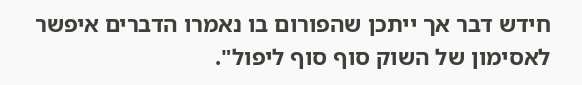חידש דבר אך ייתכן שהפורום בו נאמרו הדברים איפשר לאסימון של השוק סוף סוף ליפול".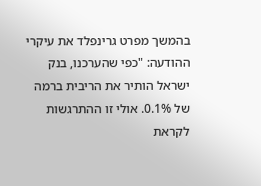בהמשך מפרט גרינפלד את עיקרי ההודעה: "כפי שהערכנו, בנק ישראל הותיר את הריבית ברמה של 0.1%. אולי זו ההתרגשות לקראת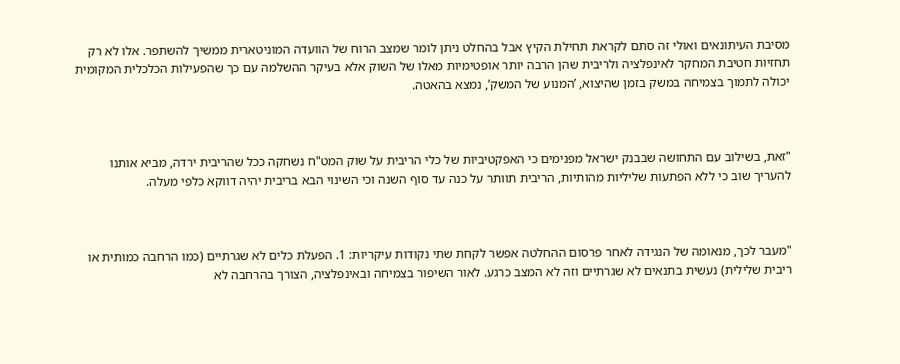מסיבת העיתונאים ואולי זה סתם לקראת תחילת הקיץ אבל בהחלט ניתן לומר שמצב הרוח של הוועדה המוניטארית ממשיך להשתפר. אלו לא רק תחזיות חטיבת המחקר לאינפלציה ולריבית שהן הרבה יותר אופטימיות מאלו של השוק אלא בעיקר ההשלמה עם כך שהפעילות הכלכלית המקומית יכולה לתמוך בצמיחה במשק בזמן שהיצוא, ’המנוע של המשק’, נמצא בהאטה.



"זאת, בשילוב עם התחושה שבבנק ישראל מפנימים כי האפקטיביות של כלי הריבית על שוק המט"ח נשחקה ככל שהריבית ירדה, מביא אותנו להעריך שוב כי ללא הפתעות שליליות מהותיות, הריבית תוותר על כנה עד סוף השנה וכי השינוי הבא בריבית יהיה דווקא כלפי מעלה.



"מעבר לכך, מנאומה של הנגידה לאחר פרסום ההחלטה אפשר לקחת שתי נקודות עיקריות: 1. הפעלת כלים לא שגרתיים (כמו הרחבה כמותית או ריבית שלילית) נעשית בתנאים לא שגרתיים וזה לא המצב כרגע. לאור השיפור בצמיחה ובאינפלציה, הצורך בהרחבה לא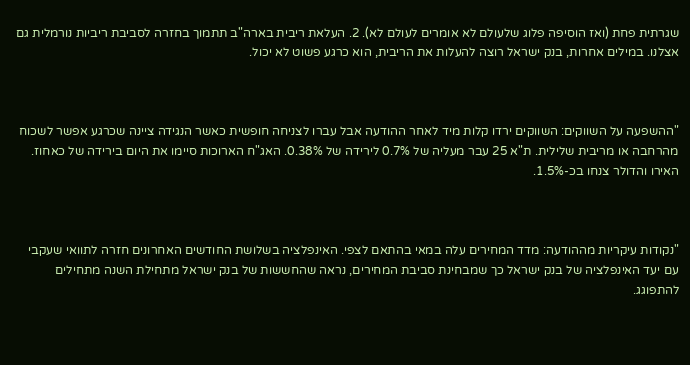שגרתית פחת (ואז הוסיפה פלוג שלעולם לא אומרים לעולם לא). 2. העלאת ריבית בארה"ב תתמוך בחזרה לסביבת ריביות נורמלית גם אצלנו. במילים אחרות, בנק ישראל רוצה להעלות את הריבית, הוא כרגע פשוט לא יכול.



"ההשפעה על השווקים: השווקים ירדו קלות מיד לאחר ההודעה אבל עברו לצניחה חופשית כאשר הנגידה ציינה שכרגע אפשר לשכוח מהרחבה או מריבית שלילית. ת"א 25 עבר מעליה של 0.7% לירידה של 0.38%. האג"ח הארוכות סיימו את היום בירידה של כאחוז. האירו והדולר צנחו בכ-1.5%.



"נקודות עיקריות מההודעה: מדד המחירים עלה במאי בהתאם לצפי. האינפלציה בשלושת החודשים האחרונים חזרה לתוואי שעקבי עם יעד האינפלציה של בנק ישראל כך שמבחינת סביבת המחירים, נראה שהחששות של בנק ישראל מתחילת השנה מתחילים להתפוגג.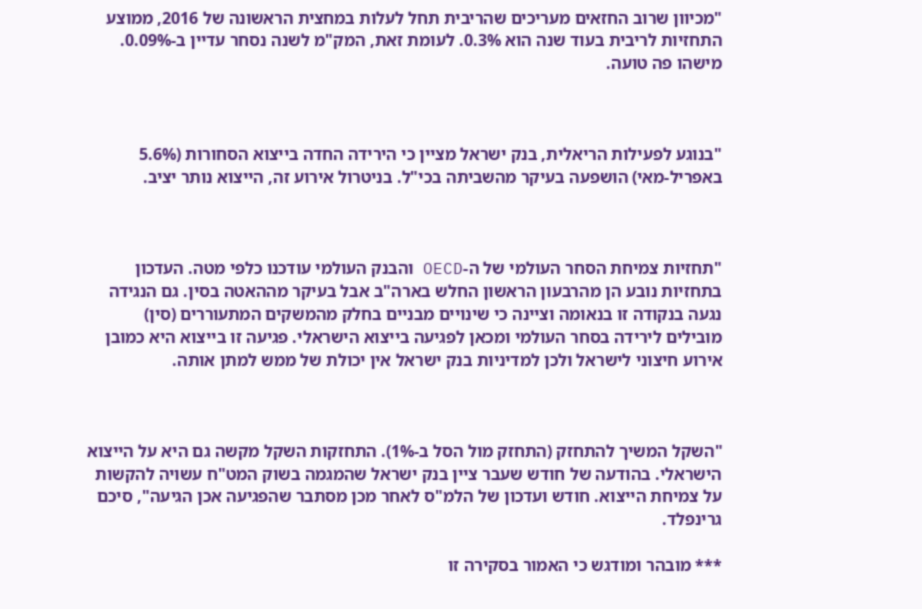"מכיוון שרוב החזאים מעריכים שהריבית תחל לעלות במחצית הראשונה של 2016, ממוצע התחזיות לריבית בעוד שנה הוא 0.3%. לעומת זאת, המק"מ לשנה נסחר עדיין ב-0.09%. מישהו פה טועה.



"בנוגע לפעילות הריאלית, בנק ישראל מציין כי הירידה החדה בייצוא הסחורות (5.6% באפריל-מאי) הושפעה בעיקר מהשביתה בכי"ל. בניטרול אירוע זה, הייצוא נותר יציב.



"תחזיות צמיחת הסחר העולמי של ה-OECD והבנק העולמי עודכנו כלפי מטה. העדכון בתחזיות נובע הן מהרבעון הראשון החלש בארה"ב אבל בעיקר מההאטה בסין. גם הנגידה נגעה בנקודה זו בנאומה וציינה כי שינויים מבניים בחלק מהמשקים המתעוררים (סין) מובילים לירידה בסחר העולמי ומכאן לפגיעה בייצוא הישראלי. פגיעה זו בייצוא היא כמובן אירוע חיצוני לישראל ולכן למדיניות בנק ישראל אין יכולת של ממש למתן אותה.



"השקל המשיך להתחזק (התחזק מול הסל ב-1%). התחזקות השקל מקשה גם היא על הייצוא הישראלי. בהודעה של חודש שעבר ציין בנק ישראל שהמגמה בשוק המט"ח עשויה להקשות על צמיחת הייצוא. חודש ועדכון של הלמ"ס לאחר מכן מסתבר שהפגיעה אכן הגיעה", סיכם גרינפלד.

*** מובהר ומודגש כי האמור בסקירה זו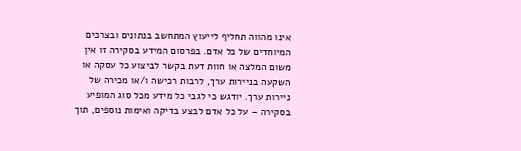אינו מהווה תחליף לייעוץ המתחשב בנתונים ובצרכים המיוחדים של כל אדם. בפרסום המידע בסקירה זו אין משום המלצה או חוות דעת בקשר לביצוע כל עסקה או השקעה בניירות ערך, לרבות רכישה ו/או מכירה של ניירות ערך. יודגש כי לגבי כל מידע מכל סוג המופיע בסקירה – על כל אדם לבצע בדיקה ואימות נוספים, תוך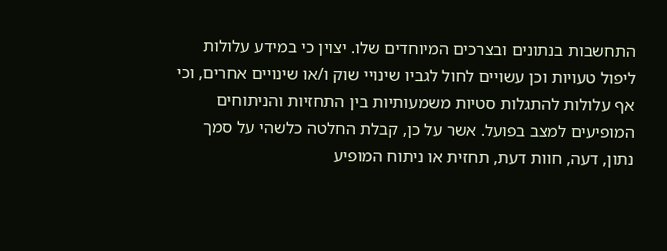התחשבות בנתונים ובצרכים המיוחדים שלו. יצוין כי במידע עלולות ליפול טעויות וכן עשויים לחול לגביו שינויי שוק ו/או שינויים אחרים, וכי אף עלולות להתגלות סטיות משמעותיות בין התחזיות והניתוחים המופיעים למצב בפועל. אשר על כן, קבלת החלטה כלשהי על סמך נתון, דעה, חוות דעת, תחזית או ניתוח המופיע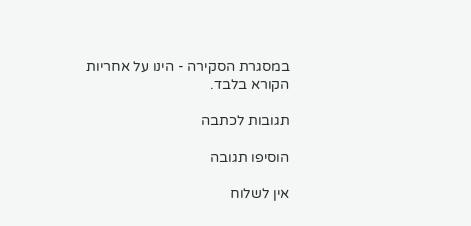במסגרת הסקירה - הינו על אחריות הקורא בלבד.

תגובות לכתבה

הוסיפו תגובה

אין לשלוח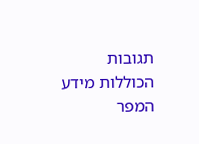תגובות הכוללות מידע המפר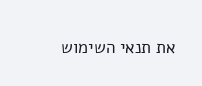את תנאי השימוש